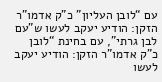עם “לובן העליון” כ”ק אדמו”ר הזקן: הודיע יעקב לעשו ש”עם לבן גרתי”, עם בחינת “לובן
כ”ק אדמו”ר הזקן: הודיע יעקב לעשו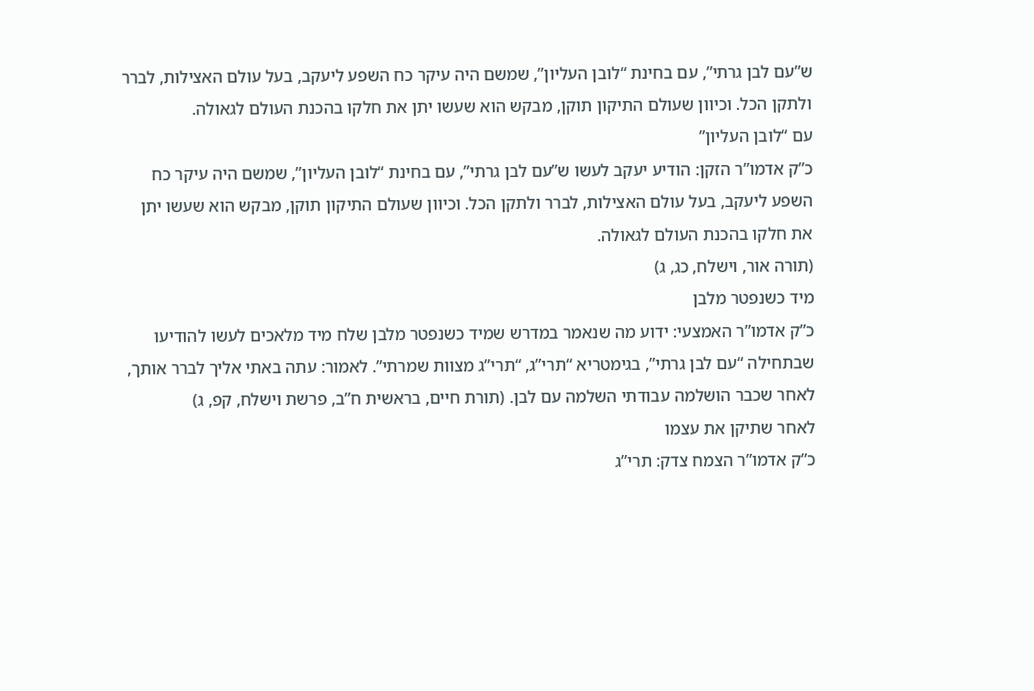ש”עם לבן גרתי”, עם בחינת “לובן העליון”, שמשם היה עיקר כח השפע ליעקב, בעל עולם האצילות, לברר ולתקן הכל. וכיוון שעולם התיקון תוקן, מבקש הוא שעשו יתן את חלקו בהכנת העולם לגאולה.
עם “לובן העליון”
כ”ק אדמו”ר הזקן: הודיע יעקב לעשו ש”עם לבן גרתי”, עם בחינת “לובן העליון”, שמשם היה עיקר כח השפע ליעקב, בעל עולם האצילות, לברר ולתקן הכל. וכיוון שעולם התיקון תוקן, מבקש הוא שעשו יתן את חלקו בהכנת העולם לגאולה.
(תורה אור, וישלח, כג, ג)
מיד כשנפטר מלבן
כ”ק אדמו”ר האמצעי: ידוע מה שנאמר במדרש שמיד כשנפטר מלבן שלח מיד מלאכים לעשו להודיעו שבתחילה “עם לבן גרתי”, בגימטריא “תרי”ג, “תרי”ג מצוות שמרתי”. לאמור: עתה באתי אליך לברר אותך, לאחר שכבר הושלמה עבודתי השלמה עם לבן. (תורת חיים, בראשית ח”ב, פרשת וישלח, קפ, ג)
לאחר שתיקן את עצמו
כ”ק אדמו”ר הצמח צדק: תרי”ג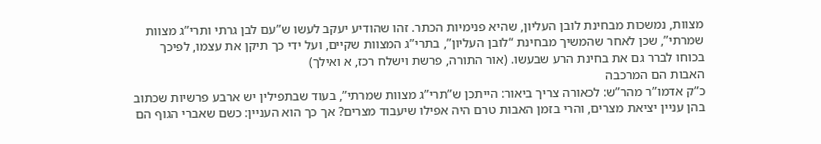מצוות, נמשכות מבחינת לובן העליון, שהיא פנימיות הכתר. זהו שהודיע יעקב לעשו ש”עם לבן גרתי ותרי”ג מצוות שמרתי”, שכן לאחר שהמשיך מבחינת “לובן העליון”, בתרי”ג המצוות שקיים, ועל ידי כך תיקן את עצמו, לפיכך בכוחו לברר גם את בחינת הרע שבעשו. (אור התורה, פרשת וישלח רכז, א ואילך)
האבות הם המרכבה
כ”ק אדמו”ר מהר”ש: לכאורה צריך ביאור: הייתכן ש”תרי”ג מצוות שמרתי”, בעוד שבתפילין יש ארבע פרשיות שכתוב בהן עניין יציאת מצרים, והרי בזמן האבות טרם היה אפילו שיעבוד מצרים? אך כך הוא העניין: כשם שאברי הגוף הם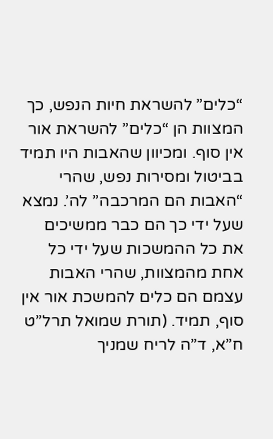“כלים” להשראת חיות הנפש, כך המצוות הן “כלים” להשראת אור אין סוף. ומכיוון שהאבות היו תמיד בביטול ומסירות נפש, שהרי “האבות הם המרכבה” לה’. נמצא שעל ידי כך הם כבר ממשיכים את כל ההמשכות שעל ידי כל אחת מהמצוות, שהרי האבות עצמם הם כלים להמשכת אור אין סוף, תמיד. (תורת שמואל תרל”ט ח”א, ד”ה לריח שמניך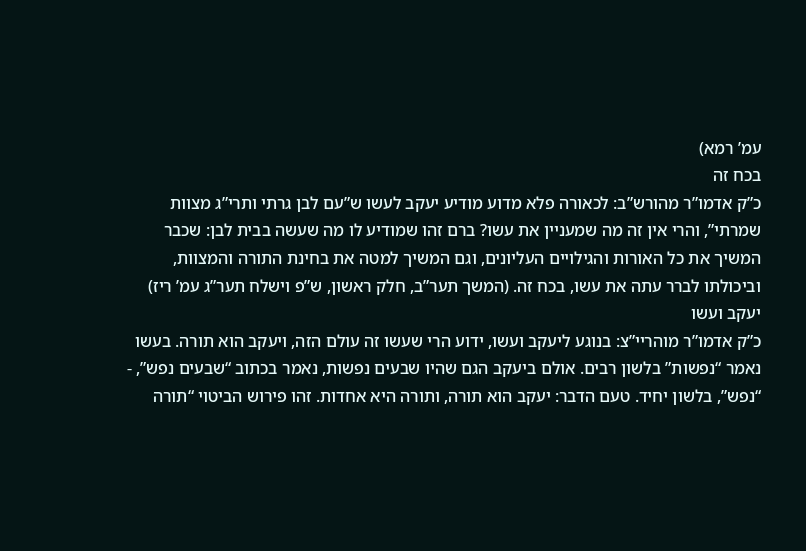עמ’ רמא)
בכח זה
כ”ק אדמו”ר מהורש”ב: לכאורה פלא מדוע מודיע יעקב לעשו ש”עם לבן גרתי ותרי”ג מצוות שמרתי”, והרי אין זה מה שמעניין את עשו? ברם זהו שמודיע לו מה שעשה בבית לבן: שכבר המשיך את כל האורות והגילויים העליונים, וגם המשיך למטה את בחינת התורה והמצוות, וביכולתו לברר עתה את עשו, בכח זה. (המשך תער”ב, חלק ראשון, ש”פ וישלח תער”ג עמ’ ריז)
יעקב ועשו
כ”ק אדמו”ר מוהריי”צ: בנוגע ליעקב ועשו, ידוע הרי שעשו זה עולם הזה, ויעקב הוא תורה. בעשו נאמר “נפשות” בלשון רבים. אולם ביעקב הגם שהיו שבעים נפשות, נאמר בכתוב “שבעים נפש”, - “נפש”, בלשון יחיד. טעם הדבר: יעקב הוא תורה, ותורה היא אחדות. זהו פירוש הביטוי “תורה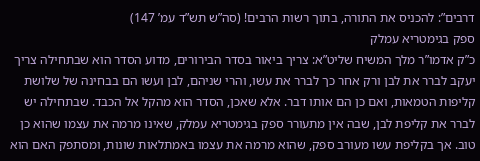דרבים”: להכניס את התורה, בתוך רשות הרבים! (סה”ש תש”ד עמ’ 147)
ספק בגימטריא עמלק
כ”ק אדמו”ר מלך המשיח שליט”א: צריך ביאור בסדר הבירורים, מדוע הסדר הוא שבתחילה צריך יעקב לברר את לבן ורק אחר כך לברר את עשו, והרי שניהם, לבן ועשו הם בבחינה של שלושת קליפות הטמאות, ואם כן הם אותו דבר. אלא שאכן, הסדר הוא מהקל אל הכבד. שבתחילה יש לברר את קליפת לבן, שבה אין מתעורר ספק בגימטריא עמלק, שאינו מרמה את עצמו שהוא כן טוב. אך בקליפת עשו מעורב ספק, שהוא מרמה את עצמו באמתלאות שונות, ומסתפק האם הוא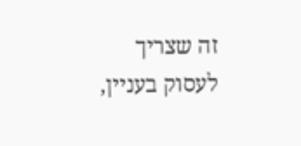זה שצריך לעסוק בעניין,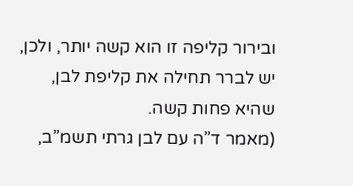ובירור קליפה זו הוא קשה יותר, ולכן, יש לברר תחילה את קליפת לבן, שהיא פחות קשה.
(מאמר ד”ה עם לבן גרתי תשמ”ב,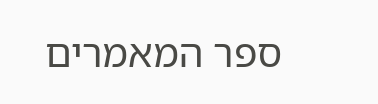ספר המאמרים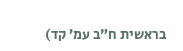בראשית ח”ב עמ’ קד)